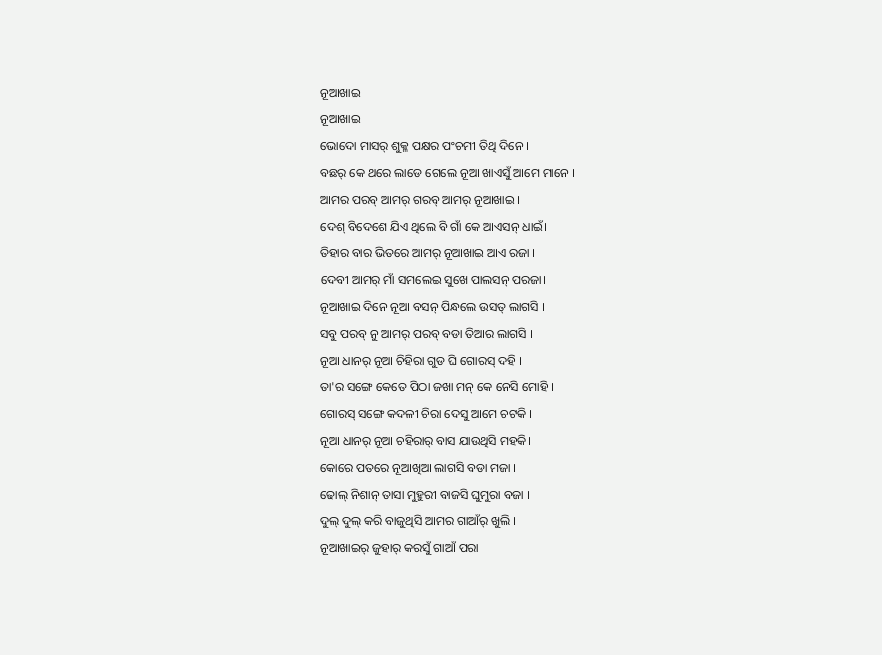ନୂଆଖାଇ
ନୂଆଖାଇ
ଭୋଦୋ ମାସର୍ ଶୁକ୍ଳ ପକ୍ଷର ପଂଚମୀ ତିଥି ଦିନେ ।
ବଛର୍ କେ ଥରେ ଲାଡେ ଗେଲେ ନୂଆ ଖାଏସୁଁ ଆମେ ମାନେ ।
ଆମର ପରବ୍ ଆମର୍ ଗରବ୍ ଆମର୍ ନୂଆଖାଇ ।
ଦେଶ୍ ବିଦେଶେ ଯିଏ ଥିଲେ ବି ଗାଁ କେ ଆଏସନ୍ ଧାଇଁ।
ତିହାର ବାର ଭିତରେ ଆମର୍ ନୂଆଖାଇ ଆଏ ରଜା ।
ଦେବୀ ଆମର୍ ମାଁ ସମଲେଇ ସୁଖେ ପାଲସନ୍ ପରଜା।
ନୂଆଖାଇ ଦିନେ ନୂଆ ବସନ୍ ପିନ୍ଧଲେ ଉସତ୍ ଲାଗସି ।
ସବୁ ପରବ୍ ନୁ ଆମର୍ ପରବ୍ ବଡା ତିଆର ଲାଗସି ।
ନୂଆ ଧାନର୍ ନୂଆ ଚିହିରା ଗୁଡ ଘି ଗୋରସ୍ ଦହି ।
ତା'ର ସଙ୍ଗେ କେତେ ପିଠା ଜଖା ମନ୍ କେ ନେସି ମୋହି ।
ଗୋରସ୍ ସଙ୍ଗେ କଦଳୀ ଚିରା ଦେସୁ ଆମେ ଚଟକି ।
ନୂଆ ଧାନର୍ ନୂଆ ଚହିରାର୍ ବାସ ଯାଉଥିସି ମହକି।
କୋରେ ପତରେ ନୂଆଖିଆ ଲାଗସି ବଡା ମଜା ।
ଢୋଲ୍ ନିଶାନ୍ ତାସା ମୁହୁରୀ ବାଜସି ଘୁମୁରା ବଜା ।
ଦୁଲ୍ ଦୁଲ୍ କରି ବାଜୁଥିସି ଆମର ଗାଆଁର୍ ଖୁଲି ।
ନୂଆଖାଇର୍ ଜୁହାର୍ କରସୁଁ ଗାଆଁ ପରା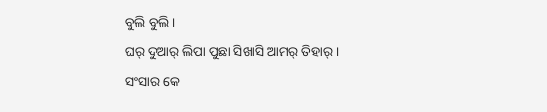ବୁଲି ବୁଲି ।
ଘର୍ ଦୁଆର୍ ଲିପା ପୁଛା ସିଖାସି ଆମର୍ ତିହାର୍ ।
ସଂସାର କେ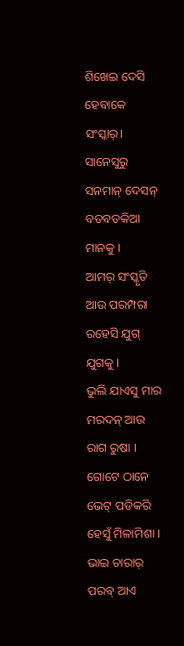ଶିଖେଇ ଦେସି ହେବାକେ ସଂସ୍କାର୍।
ସାନେସୁରୁ ସନମାନ୍ ଦେସନ୍ ବଡବଡକିଆ ମାନକୁ ।
ଆମର୍ ସଂସ୍କୃତି ଆଉ ପରମ୍ପରା ରହେସି ଯୁଗ୍ ଯୁଗକୁ ।
ଭୁଲି ଯାଏସୁ ମାର ମରଦନ୍ ଆଉ ରାଗ ରୁଷା ।
ଗୋଟେ ଠାନେ ଭେଟ୍ ପଡିକରି ହେସୁଁ ମିଳାମିଶା ।
ଭାଇ ଚାରାର୍ ପରବ୍ ଆଏ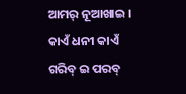ଆମର୍ ନୂଆଖାଇ ।
କାଏଁ ଧନୀ କାଏଁ ଗରିବ୍ ଇ ପରବ୍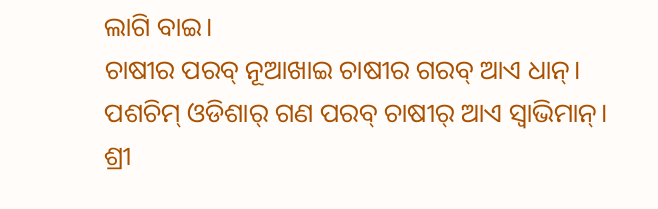ଲାଗି ବାଇ।
ଚାଷୀର ପରବ୍ ନୂଆଖାଇ ଚାଷୀର ଗରବ୍ ଆଏ ଧାନ୍।
ପଶଚିମ୍ ଓଡିଶାର୍ ଗଣ ପରବ୍ ଚାଷୀର୍ ଆଏ ସ୍ବାଭିମାନ୍।
ଶ୍ରୀ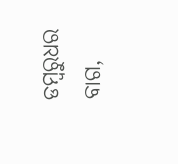ଡମ୍ବରୁଧର ବାଗ,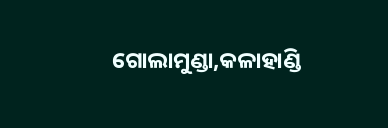ଗୋଲାମୁଣ୍ଡା,କଳାହାଣ୍ଡି